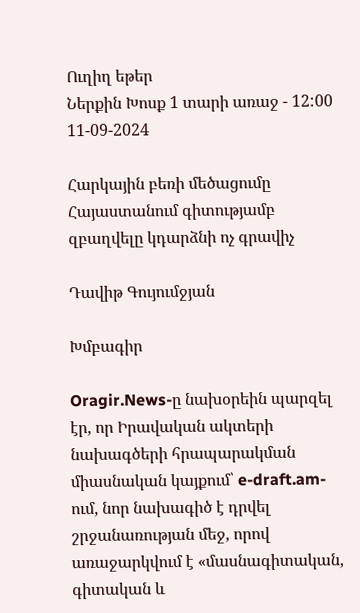Ուղիղ եթեր
Ներքին Խոսք 1 տարի առաջ - 12:00 11-09-2024

Հարկային բեռի մեծացումը Հայաստանում գիտությամբ զբաղվելը կդարձնի ոչ գրավիչ

Դավիթ Գույումջյան

Խմբագիր

Oragir.News-ը նախօրեին պարզել էր, որ Իրավական ակտերի նախագծերի հրապարակման միասնական կայքում՝ e-draft.am-ում, նոր նախագիծ է դրվել շրջանառության մեջ, որով առաջարկվում է «մասնագիտական, գիտական և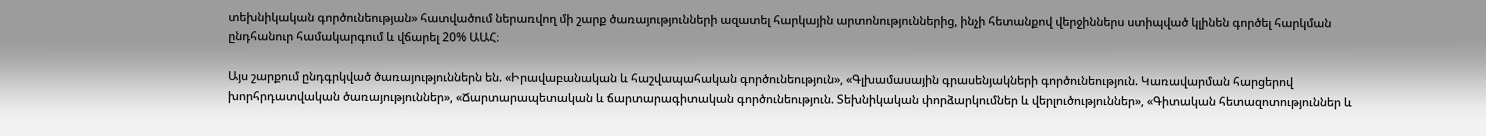տեխնիկական գործունեության» հատվածում ներառվող մի շարք ծառայությունների ազատել հարկային արտոնություններից, ինչի հետանքով վերջիններս ստիպված կլինեն գործել հարկման ընդհանուր համակարգում և վճարել 20% ԱԱՀ։

Այս շարքում ընդգրկված ծառայություններն են. «Իրավաբանական և հաշվապահական գործունեություն», «Գլխամասային գրասենյակների գործունեություն. Կառավարման հարցերով խորհրդատվական ծառայություններ», «Ճարտարապետական և ճարտարագիտական գործունեություն. Տեխնիկական փորձարկումներ և վերլուծություններ», «Գիտական հետազոտություններ և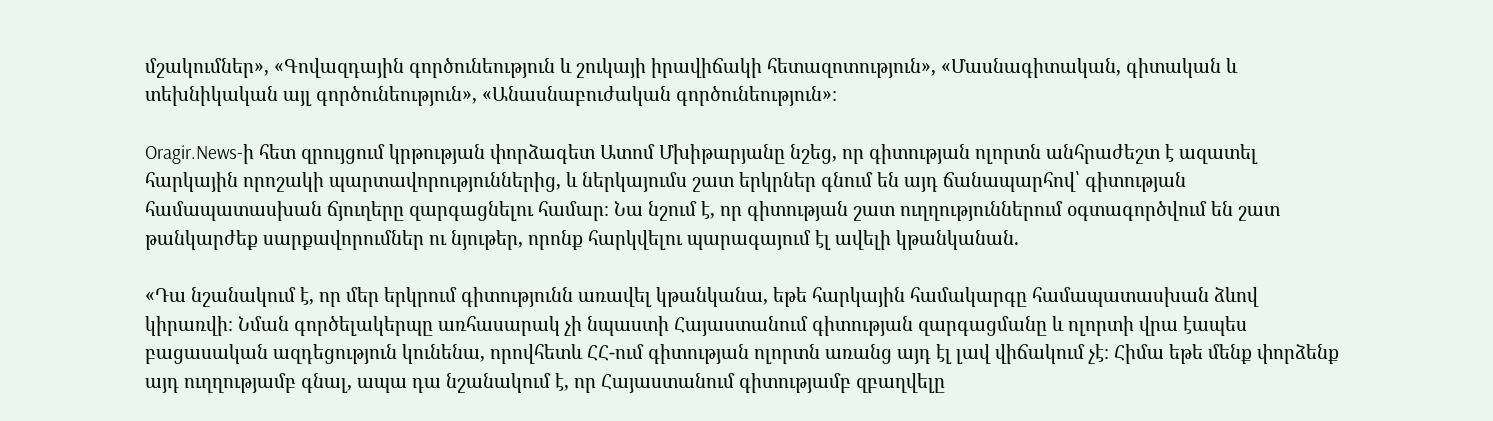մշակումներ», «Գովազդային գործունեություն և շուկայի իրավիճակի հետազոտություն», «Մասնագիտական, գիտական և տեխնիկական այլ գործունեություն», «Անասնաբուժական գործունեություն»։

Oragir.News-ի հետ զրույցում կրթության փորձագետ Ատոմ Մխիթարյանը նշեց, որ գիտության ոլորտն անհրաժեշտ է ազատել հարկային որոշակի պարտավորություններից, և ներկայումս շատ երկրներ գնում են այդ ճանապարհով՝ գիտության համապատասխան ճյուղերը զարգացնելու համար։ Նա նշում է, որ գիտության շատ ուղղություններում օգտագործվում են շատ թանկարժեք սարքավորումներ ու նյութեր, որոնք հարկվելու պարագայում էլ ավելի կթանկանան.

«Դա նշանակում է, որ մեր երկրում գիտությունն առավել կթանկանա, եթե հարկային համակարգը համապատասխան ձևով կիրառվի։ Նման գործելակերպը առհասարակ չի նպաստի Հայաստանում գիտության զարգացմանը և ոլորտի վրա էապես բացասական ազդեցություն կունենա, որովհետև ՀՀ-ում գիտության ոլորտն առանց այդ էլ լավ վիճակում չէ։ Հիմա եթե մենք փորձենք այդ ուղղությամբ գնալ, ապա դա նշանակում է, որ Հայաստանում գիտությամբ զբաղվելը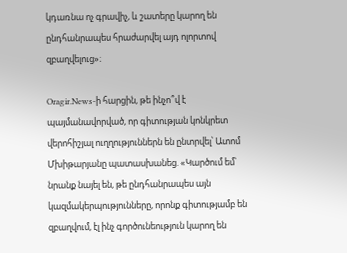կդառնա ոչ գրավիչ, և շատերը կարող են ընդհանրապես հրաժարվել այդ ոլորտով զբաղվելուց»։

Oragir.News-ի հարցին, թե ինչո՞վ է պայմանավորված, որ գիտության կոնկրետ վերոհիշյալ ուղղություններն են ընտրվել՝ Ատոմ Մխիթարյանը պատասխանեց. «Կարծում եմ՝ նրանք նայել են, թե ընդհանրապես այն կազմակերպությունները, որոնք գիտությամբ են զբաղվում, էլ ինչ գործունեություն կարող են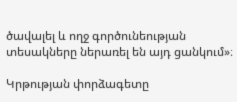ծավալել և ողջ գործունեության տեսակները ներառել են այդ ցանկում»։

Կրթության փորձագետը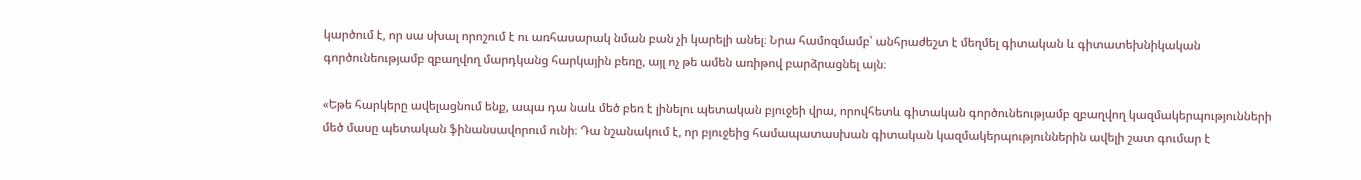կարծում է, որ սա սխալ որոշում է ու առհասարակ նման բան չի կարելի անել։ Նրա համոզմամբ՝ անհրաժեշտ է մեղմել գիտական և գիտատեխնիկական գործունեությամբ զբաղվող մարդկանց հարկային բեռը, այլ ոչ թե ամեն առիթով բարձրացնել այն։

«Եթե հարկերը ավելացնում ենք, ապա դա նաև մեծ բեռ է լինելու պետական բյուջեի վրա, որովհետև գիտական գործունեությամբ զբաղվող կազմակերպությունների մեծ մասը պետական ֆինանսավորում ունի։ Դա նշանակում է, որ բյուջեից համապատասխան գիտական կազմակերպություններին ավելի շատ գումար է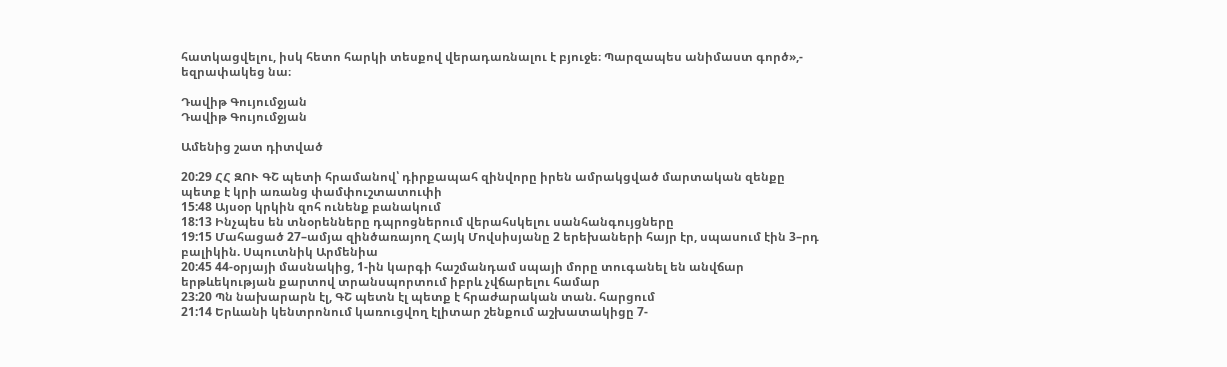հատկացվելու, իսկ հետո հարկի տեսքով վերադառնալու է բյուջե։ Պարզապես անիմաստ գործ»,- եզրափակեց նա։

Դավիթ Գույումջյան
Դավիթ Գույումջյան

Ամենից շատ դիտված

20:29 ՀՀ ԶՈՒ ԳՇ պետի հրամանով՝ դիրքապահ զինվորը իրեն ամրակցված մարտական զենքը պետք է կրի առանց փամփուշտատուփի
15:48 Այսօր կրկին զոհ ունենք բանակում
18:13 Ինչպես են տնօրենները դպրոցներում վերահսկելու սանհանգույցները
19:15 Մահացած 27–ամյա զինծառայող Հայկ Մովսիսյանը 2 երեխաների հայր էր, սպասում էին 3–րդ բալիկին. Սպուտնիկ Արմենիա
20:45 44-օրյայի մասնակից, 1-ին կարգի հաշմանդամ սպայի մորը տուգանել են անվճար երթևեկության քարտով տրանսպորտում իբրև չվճարելու համար
23:20 Պն նախարարն էլ, ԳՇ պետն էլ պետք է հրաժարական տան. հարցում
21:14 Երևանի կենտրոնում կառուցվող էլիտար շենքում աշխատակիցը 7-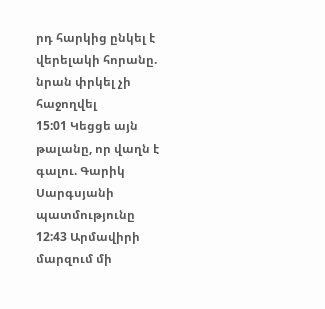րդ հարկից ընկել է վերելակի հորանը. նրան փրկել չի հաջողվել
15:01 Կեցցե այն թալանը, որ վաղն է գալու. Գարիկ Սարգսյանի պատմությունը
12:43 Արմավիրի մարզում մի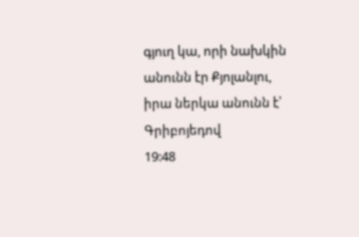գյուղ կա, որի նախկին անունն էր Քյոլանլու, իրա ներկա անունն է՝ Գրիբոյեդով
19:48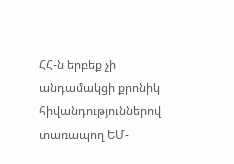ՀՀ-ն երբեք չի անդամակցի քրոնիկ հիվանդություններով տառապող ԵՄ-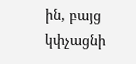ին, բայց կփչացնի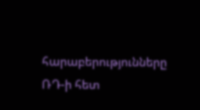հարաբերությունները ՌԴ-ի հետ